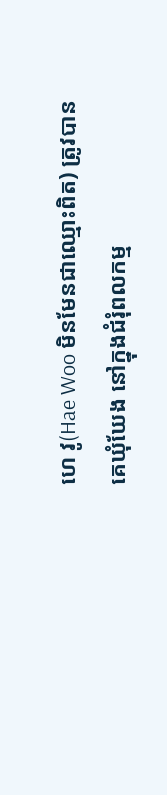ហេ វូ(Hae Woo មិនមែនជាឈ្មោះពិត) ត្រូវបានគេឃុំឃែង នៅក្នុងជំរុំពលកម្ម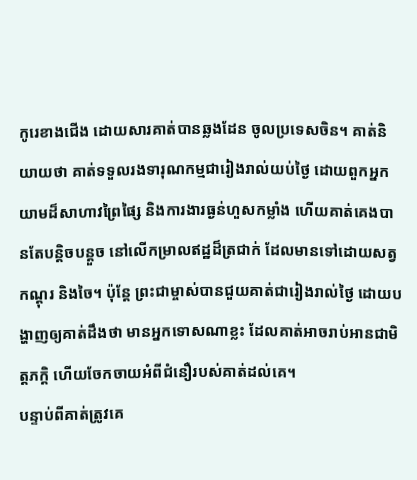កូរេខាងជើង ដោយសារគាត់បានឆ្លងដែន ចូលប្រទេសចិន។ គាត់និយាយថា គាត់ទទួលរងទារុណកម្មជារៀងរាល់យប់ថ្ងៃ ដោយពួកអ្នកយាមដ៏សាហាវព្រៃផ្សៃ និងការងារធ្ងន់ហួសកម្លាំង ហើយគាត់គេងបានតែបន្តិចបន្តួច នៅលើកម្រាលឥដ្ឋដ៏ត្រជាក់ ដែលមានទៅដោយសត្វកណ្តុរ និងចៃ។ ប៉ុន្តែ ព្រះជាម្ចាស់បានជួយគាត់ជារៀងរាល់ថ្ងៃ ដោយបង្ហាញឲ្យគាត់ដឹងថា មានអ្នកទោសណាខ្លះ ដែលគាត់អាចរាប់អានជាមិត្តភក្តិ ហើយចែកចាយអំពីជំនឿរបស់គាត់ដល់គេ។
បន្ទាប់ពីគាត់ត្រូវគេ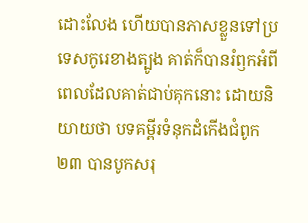ដោះលែង ហើយបានភាសខ្លួនទៅប្រទេសកូរេខាងត្បូង គាត់ក៏បានរំឭកអំពីពេលដែលគាត់ជាប់គុកនោះ ដោយនិយាយថា បទគម្ពីរទំនុកដំកើងជំពូក២៣ បានបូកសរុ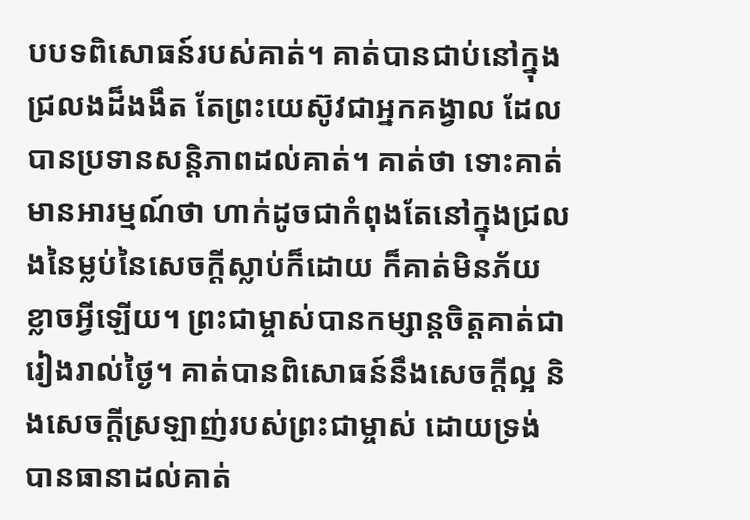បបទពិសោធន៍របស់គាត់។ គាត់បានជាប់នៅក្នុងជ្រលងដ៏ងងឹត តែព្រះយេស៊ូវជាអ្នកគង្វាល ដែលបានប្រទានសន្តិភាពដល់គាត់។ គាត់ថា ទោះគាត់មានអារម្មណ៍ថា ហាក់ដូចជាកំពុងតែនៅក្នុងជ្រលងនៃម្លប់នៃសេចក្តីស្លាប់ក៏ដោយ ក៏គាត់មិនភ័យខ្លាចអ្វីឡើយ។ ព្រះជាម្ចាស់បានកម្សាន្តចិត្តគាត់ជារៀងរាល់ថ្ងៃ។ គាត់បានពិសោធន៍នឹងសេចក្តីល្អ និងសេចក្តីស្រឡាញ់របស់ព្រះជាម្ចាស់ ដោយទ្រង់បានធានាដល់គាត់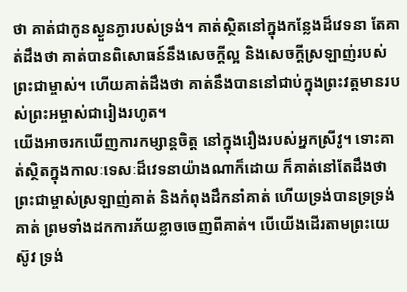ថា គាត់ជាកូនស្ងួនភ្ងារបស់ទ្រង់។ គាត់ស្ថិតនៅក្នុងកន្លែងដ៏វេទនា តែគាត់ដឹងថា គាត់បានពិសោធន៍នឹងសេចក្តីល្អ និងសេចក្តីស្រឡាញ់របស់ព្រះជាម្ចាស់។ ហើយគាត់ដឹងថា គាត់នឹងបាននៅជាប់ក្នុងព្រះវត្តមានរបស់ព្រះអម្ចាស់ជារៀងរហូត។
យើងអាចរកឃើញការកម្សាន្តចិត្ត នៅក្នុងរឿងរបស់អ្នកស្រីវូ។ ទោះគាត់ស្ថិតក្នុងកាលៈទេសៈដ៏វេទនាយ៉ាងណាក៏ដោយ ក៏គាត់នៅតែដឹងថា ព្រះជាម្ចាស់ស្រឡាញ់គាត់ និងកំពុងដឹកនាំគាត់ ហើយទ្រង់បានទ្រទ្រង់គាត់ ព្រមទាំងដកការភ័យខ្លាចចេញពីគាត់។ បើយើងដើរតាមព្រះយេស៊ូវ ទ្រង់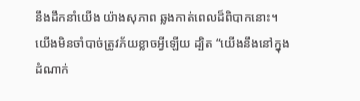នឹងដឹកនាំយើង យ៉ាងសុភាព ឆ្លងកាត់ពេលដ៏ពិបាកនោះ។ យើងមិនចាំបាច់ត្រូវភ័យខ្លាចអ្វីឡើយ ដ្បិត “យើងនឹងនៅក្នុងដំណាក់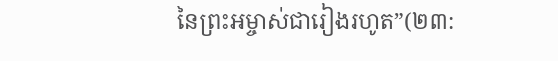នៃព្រះអម្ចាស់ជារៀងរហូត”(២៣: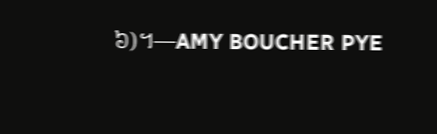៦)។—AMY BOUCHER PYE